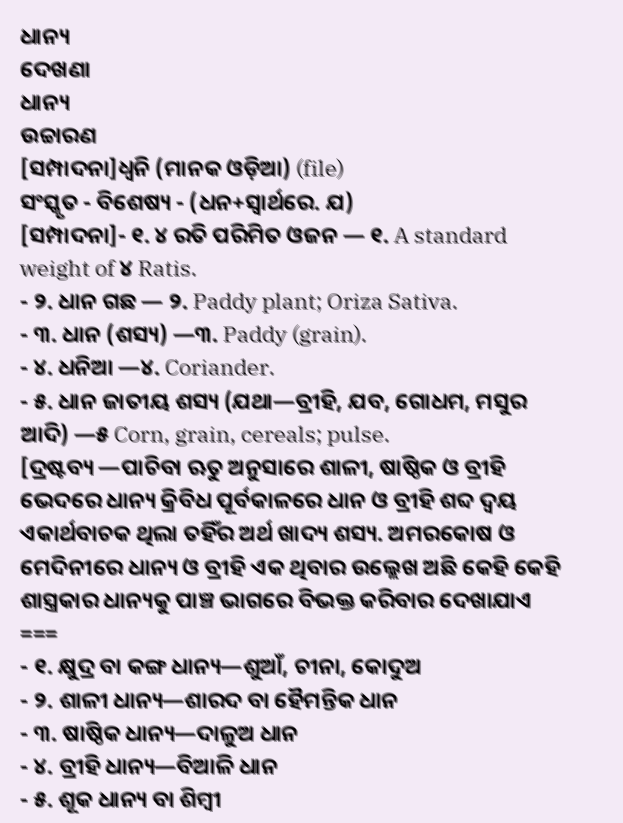ଧାନ୍ୟ
ଦେଖଣା
ଧାନ୍ୟ
ଉଚ୍ଚାରଣ
[ସମ୍ପାଦନା]ଧ୍ୱନି (ମାନକ ଓଡ଼ିଆ) (file)
ସଂସ୍କୃତ - ବିଶେଷ୍ୟ - (ଧନ+ସ୍ୱାର୍ଥରେ. ଯ)
[ସମ୍ପାଦନା]- ୧. ୪ ରତି ପରିମିତ ଓଜନ — ୧. A standard weight of ୪ Ratis.
- ୨. ଧାନ ଗଛ — ୨. Paddy plant; Oriza Sativa.
- ୩. ଧାନ (ଶସ୍ୟ) —୩. Paddy (grain).
- ୪. ଧନିଆ —୪. Coriander.
- ୫. ଧାନ ଜାତୀୟ ଶସ୍ୟ (ଯଥା—ବ୍ରୀହି, ଯବ, ଗୋଧମ, ମସୁର ଆଦି) —୫ Corn, grain, cereals; pulse.
[ଦ୍ରଷ୍ଟବ୍ୟ —ପାଚିବା ଋତୁ ଅନୁସାରେ ଶାଳୀ, ଷାଷ୍ଠିକ ଓ ବ୍ରୀହି ଭେଦରେ ଧାନ୍ୟ କ୍ରିବିଧ ପୂର୍ବକାଳରେ ଧାନ ଓ ବ୍ରୀହି ଶବ୍ଦ ଦ୍ୱୟ ଏକାର୍ଥବାଚକ ଥିଲା ତହିଁର ଅର୍ଥ ଖାଦ୍ୟ ଶସ୍ୟ. ଅମରକୋଷ ଓ ମେଦିନୀରେ ଧାନ୍ୟ ଓ ବ୍ରୀହି ଏକ ଥିବାର ଉଲ୍ଲେଖ ଅଛି କେହି କେହି ଶାସ୍ତ୍ରକାର ଧାନ୍ୟକୁ ପାଞ୍ଚ ଭାଗରେ ବିଭକ୍ତ କରିବାର ଦେଖାଯାଏ ===
- ୧. କ୍ଷୁଦ୍ର ବା କଙ୍ଗ ଧାନ୍ୟ—ଶୁଆଁ, ଚୀନା, କୋଦୁଅ
- ୨. ଶାଳୀ ଧାନ୍ୟ—ଶାରଦ ବା ହୈମନ୍ତିକ ଧାନ
- ୩. ଷାଷ୍ଠିକ ଧାନ୍ୟ—ଦାଳୁଅ ଧାନ
- ୪. ବ୍ରୀହି ଧାନ୍ୟ—ବିଆଳି ଧାନ
- ୫. ଶୂକ ଧାନ୍ୟ ବା ଶିମ୍ୱୀ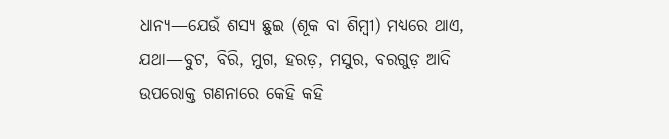ଧାନ୍ୟ—ଯେଉଁ ଶସ୍ୟ ଛୁଇ (ଶୂକ ବା ଶିମ୍ୱୀ) ମଧ୍ୟରେ ଥାଏ, ଯଥା—ବୁଟ, ବିରି, ମୁଗ, ହରଡ଼, ମସୁର, ବରଗୁଡ଼ ଆଦି
ଉପରୋକ୍ତ ଗଣନାରେ କେହି କହି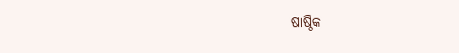ଷାଷ୍ଠିକ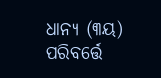ଧାନ୍ୟ (୩ୟ) ପରିବର୍ତ୍ତେ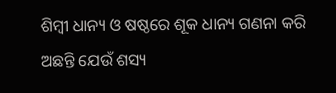ଶିମ୍ୱୀ ଧାନ୍ୟ ଓ ଷଷ୍ଠରେ ଶୂକ ଧାନ୍ୟ ଗଣନା କରି ଅଛନ୍ତି ଯେଉଁ ଶସ୍ୟ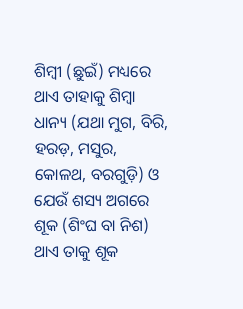ଶିମ୍ୱୀ (ଛୁଇଁ) ମଧ୍ୟରେ ଥାଏ ତାହାକୁ ଶିମ୍ୱା ଧାନ୍ୟ (ଯଥା ମୁଗ, ବିରି, ହରଡ଼, ମସୁର, କୋଳଥ, ବରଗୁଡ଼ି) ଓ ଯେଉଁ ଶସ୍ୟ ଅଗରେ ଶୂକ (ଶିଂଘ ବା ନିଶ) ଥାଏ ତାକୁ ଶୂକ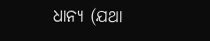ଧାନ୍ୟ (ଯଥା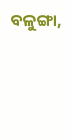ବଳୁଙ୍ଗା,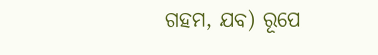ଗହମ, ଯବ) ରୂପେ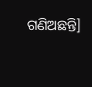ଗଣିଅଛନ୍ତି]